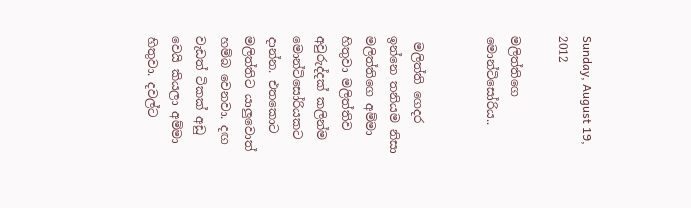Sunday, August 19, 2012

මලිත්තිගෙ මොන්ටිසෝරිය..


 මලිත්ති ගෙදර ඉන්නෙ තනියම නිසා මලිත්තිගෙ අම්මා හිතුවා මලිත්තිව අවුරුද්දක් කලින්ම මොන්ටිසෝරියකට දාන්න. එතකොට මලිත්තිට යාලුවොත් හම්බ වෙනවා. දඟ වැඩත් ටිකක් අඩු වෙයි කියලා අම්මා හිතුවා. දවල්ට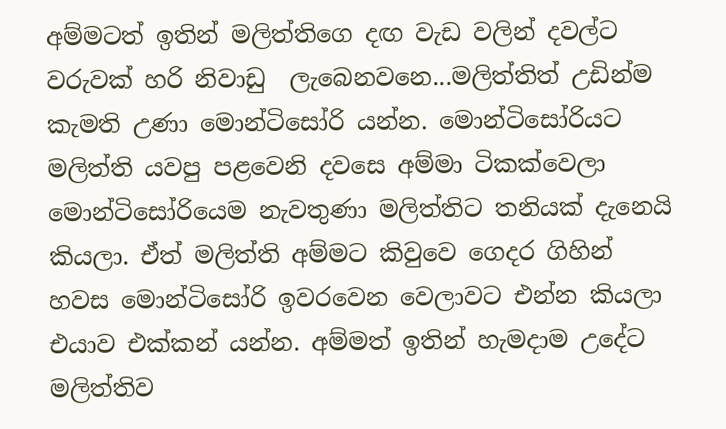අම්මටත් ඉතින් මලිත්තිගෙ දඟ වැඩ වලින් දවල්ට වරුවක් හරි නිවාඩු  ලැබෙනවනෙ...මලිත්තිත් උඩින්ම කැමති උණා මොන්ටිසෝරි යන්න. මොන්ටිසෝරියට මලිත්ති යවපු පළවෙනි දවසෙ අම්මා ටිකක්වෙලා මොන්ටිසෝරියෙම නැවතුණා මලිත්තිට තනියක් දැනෙයි කියලා. ඒත් මලිත්ති අම්මට කිවුවෙ ගෙදර ගිහින් හවස මොන්ටිසෝරි ඉවරවෙන වෙලාවට එන්න කියලා එයාව එක්කන් යන්න. අම්මත් ඉතින් හැමදාම උදේට මලිත්තිව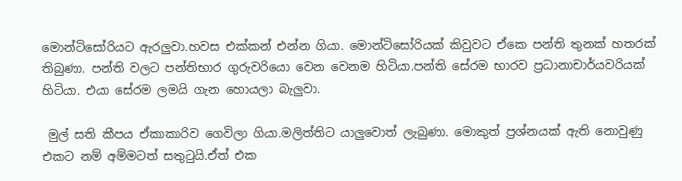මොන්ටිසෝරියට ඇරලුවා.හවස එක්කන් එන්න ගියා. මොන්ටිසෝරියක් කිවුවට ඒකෙ පන්ති තුනක් හතරක් තිබුණා. පන්ති වලට පන්තිභාර ගුරුවරියො වෙන වෙනම හිටියා.පන්ති සේරම භාරව ප්‍රධානාචාර්යවරියක් හිටියා. එයා සේරම ලමයි ගැන හොයලා බැලුවා.

 මුල් සති කීපය ඒකාකාරිව ගෙවිලා ගියා.මලිත්තිට යාලුවොත් ලැබුණා. මොකුත් ප්‍රශ්නයක් ඇති නොවුණු එකට නම් අම්මටත් සතුටුයි.ඒත් එක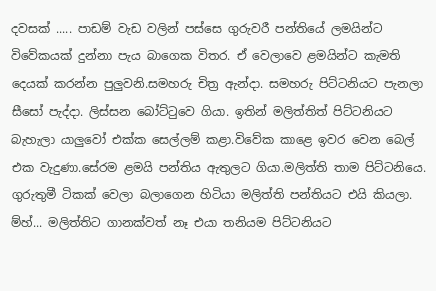දවසක් ..... පාඩම් වැඩ වලින් පස්සෙ ගුරුවරී පන්තියේ ලමයින්ට විවේකයක් දුන්නා පැය බාගෙක විතර. ඒ වෙලාවෙ ළමයින්ට කැමති දෙයක් කරන්න පුලුවනි.සමහරු චිත්‍ර ඇන්දා. සමහරු පිට්ටනියට පැනලා සීසෝ පැද්දා. ලිස්සන බෝට්ටුවෙ ගියා. ඉතින් මලිත්තිත් පිට්ටනියට බැහැලා යාලුවෝ එක්ක සෙල්ලම් කළා.විවේක කාළෙ ඉවර වෙන බෙල් එක වැදුණා.සේරම ළමයි පන්තිය ඇතුලට ගියා.මලිත්ති තාම පිට්ටනියෙ. ගුරුතුමී ටිකක් වෙලා බලාගෙන හිටියා මලිත්ති පන්තියට එයි කියලා. ම්හ්... මලිත්තිට ගානක්වත් නෑ එයා තනියම පිට්ටනියට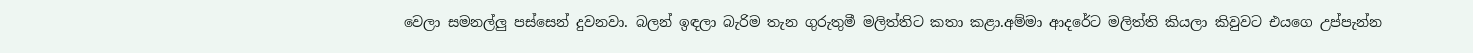වෙලා සමනල්ලු පස්සෙන් දුවනවා. බලන් ඉඳලා බැරිම තැන ගුරුතුමී මලිත්තිට කතා කළා.අම්මා ආදරේට මලිත්ති කියලා කිවුවට එයගෙ උප්පැන්න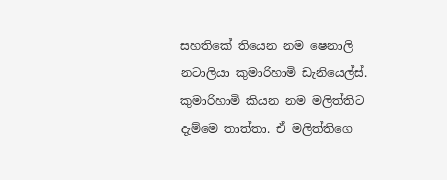සහතිකේ තියෙන නම ෂෙනාලි නටාලියා කුමාරිහාමි ඩැනියෙල්ස්. කුමාරිහාමි කියන නම මලිත්තිට දැම්මෙ තාත්තා. ඒ මලිත්තිගෙ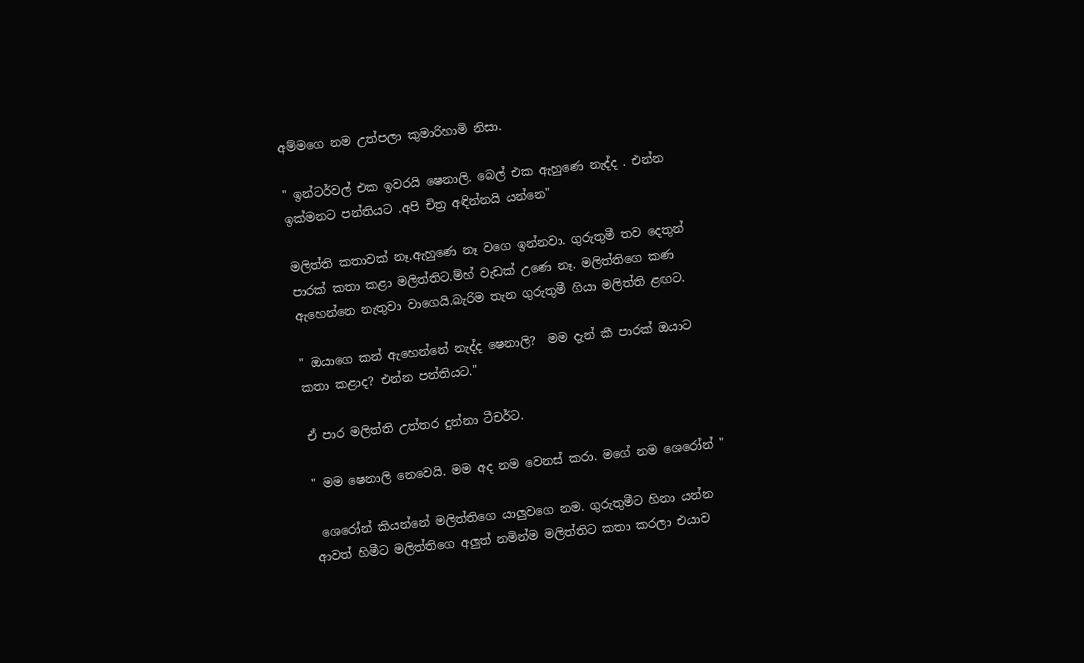අම්මගෙ නම උත්පලා කුමාරිහාමි නිසා.

" ඉන්ටර්වල් එක ඉවරයි ෂෙනාලි. බෙල් එක ඇහුණෙ නැද්ද . එන්න ඉක්මනට පන්තියට .අපි චිත්‍ර අඳින්නයි යන්නෙ"

මලිත්ති කතාවක් නෑ.ඇහුණෙ නෑ වගෙ ඉන්නවා. ගුරුතුමී තව දෙතුන් පාරක් කතා කළා මලිත්තිට.ම්හ් වැඩක් උණෙ නෑ. මලිත්තිගෙ කණ ඇහෙන්නෙ නැතුවා වාගෙයි.බැරිම තැන ගුරුතුමී ගියා මලිත්ති ළඟට.

" ඔයාගෙ කන් ඇහෙන්නේ නැද්ද ෂෙනාලි?  මම දැන් කී පාරක් ඔයාට කතා කළාද? එන්න පන්තියට."

ඒ පාර මලිත්ති උත්තර දුන්නා ටීචර්ට.

" මම ෂෙනාලි නෙවෙයි. මම අද නම වෙනස් කරා. මගේ නම ශෙරෝන් "

 ශෙරෝන් කියන්නේ මලිත්තිගෙ යාලුවගෙ නම. ගුරුතුමීට හිනා යන්න ආවත් හිමීට මලිත්තිගෙ අලුත් නමින්ම මලිත්තිට කතා කරලා එයාව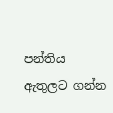පන්තිය ඇතුලට ගන්න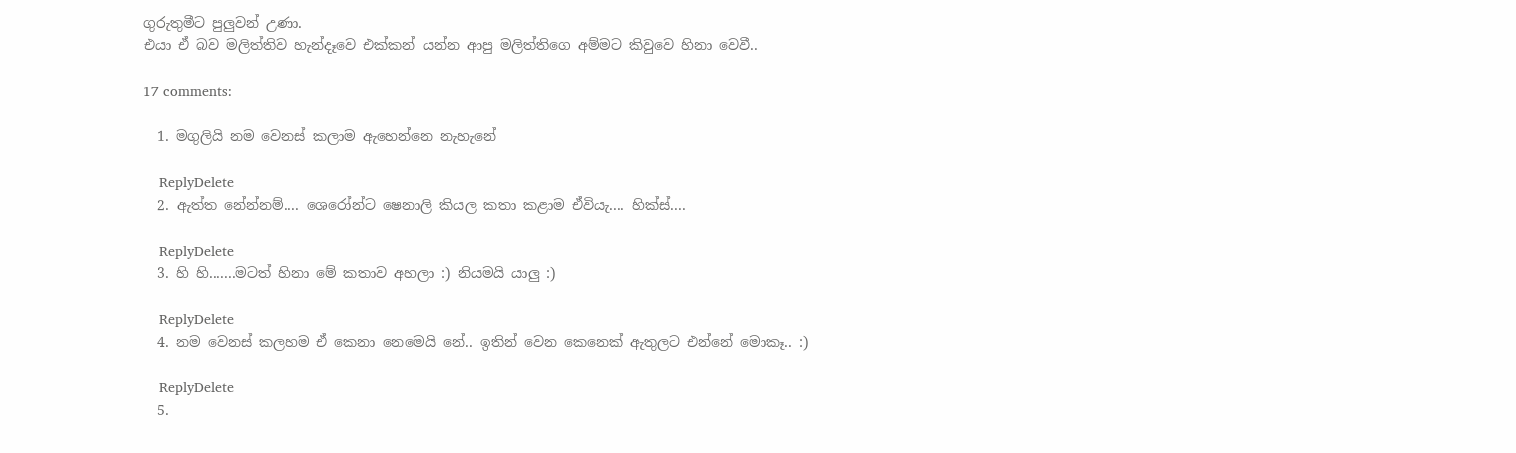ගුරුතුමීට පුලුවන් උණා.
එයා ඒ බව මලිත්තිව හැන්දෑවෙ එක්කන් යන්න ආපු මලිත්තිගෙ අම්මට කිවුවෙ හිනා වෙවී..

17 comments:

  1. මගුලියි නම වෙනස් කලාම ඇහෙන්නෙ නැහැනේ

    ReplyDelete
  2. ඇත්ත නේන්නම්.... ශෙරෝන්ට ෂෙනාලි කියල කතා කළාම ඒවියැ.... හික්ස්....

    ReplyDelete
  3. හි හි.......මටත් හිනා මේ කතාව අහලා :) නියමයි යාලු :)

    ReplyDelete
  4. නම වෙනස් කලහම ඒ කෙනා නෙමෙයි නේ.. ඉතින් වෙන කෙනෙක් ඇතුලට එන්නේ මොකෑ.. :)

    ReplyDelete
  5.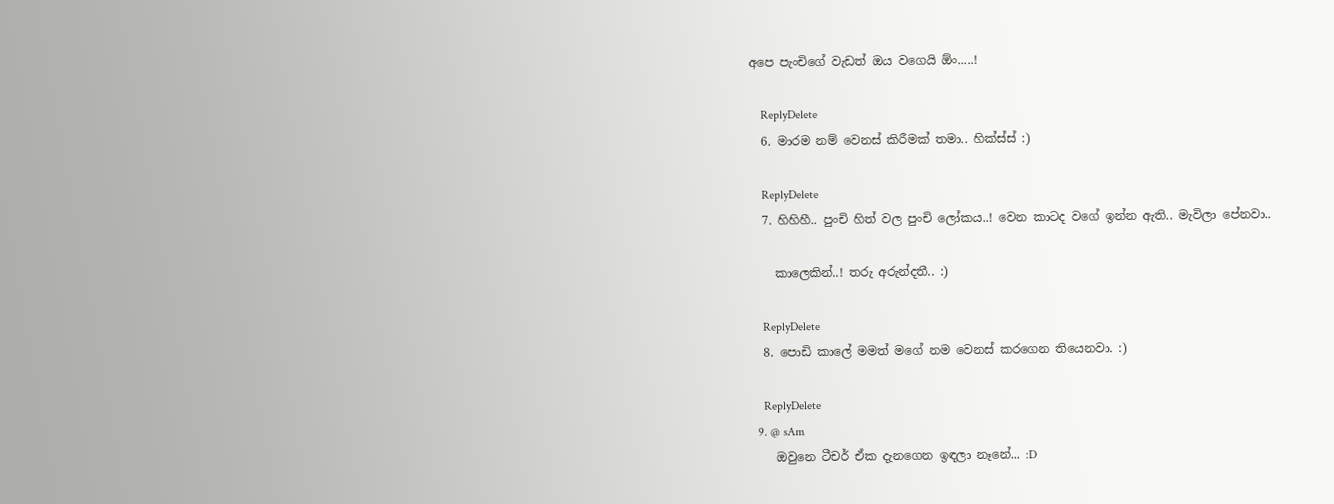අපෙ පැංචිගේ වැඩත් ඔය වගෙයි ඕං.....!

    ReplyDelete
  6. මාරම නම් වෙනස් කිරීමක් තමා.. හික්ස්ස් :)

    ReplyDelete
  7. හිහිහී.. පුංචි හිත් වල පුංචි ලෝකය..! වෙන කාටද වගේ ඉන්න ඇති.. මැවිලා පේනවා..

    කාලෙකින්..! තරු අරුන්දතී.. :)

    ReplyDelete
  8. පොඩි කාලේ මමත් මගේ නම වෙනස් කරගෙන තියෙනවා. :)

    ReplyDelete
  9. @ sAm
    ඔවුනෙ ටීචර් ඒක දැනගෙන ඉඳලා නෑනේ... :D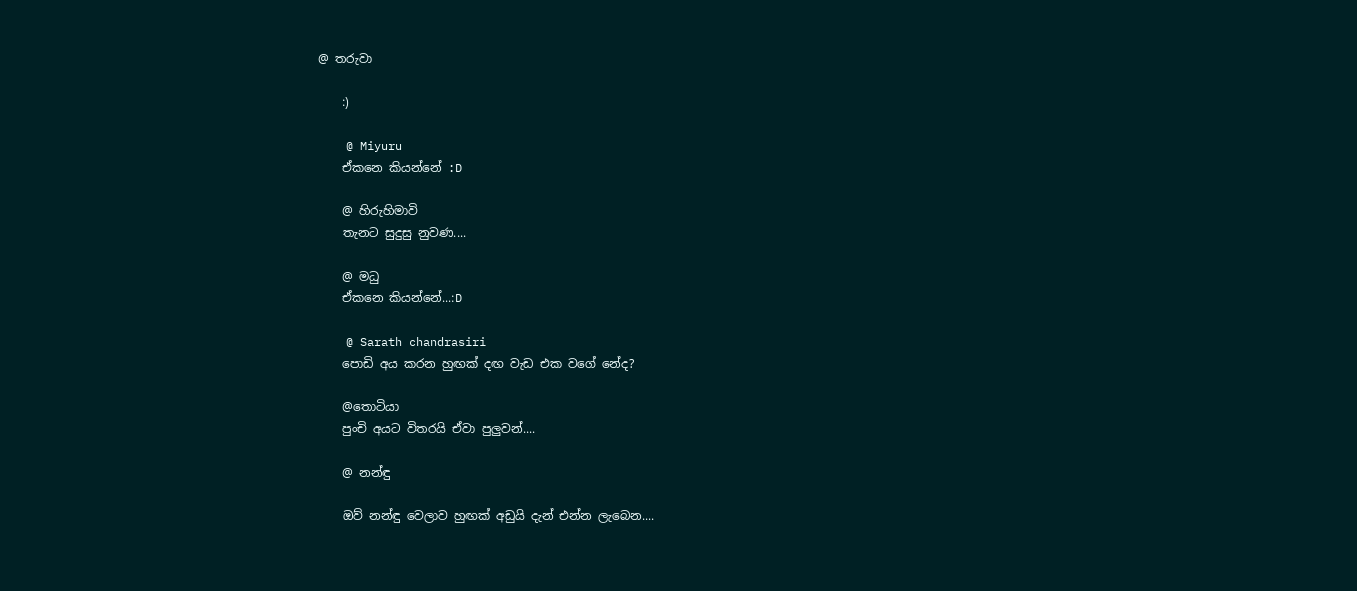@ තරුවා

    :)

    @ Miyuru
    ඒකනෙ කියන්නේ :D

    @ හිරුහිමාවි
    තැනට සුදුසු නුවණ....

    @ මධු
    ඒකනෙ කියන්නේ...:D

    @ Sarath chandrasiri
    පොඩි අය කරන හුඟක් දඟ වැඩ එක වගේ නේද?

    @තොටියා
    පුංචි අයට විතරයි ඒවා පුලුවන්....

    @ නන්ඳු

    ඔව් නන්ඳු වෙලාව හුඟක් අඩුයි දැන් එන්න ලැබෙන....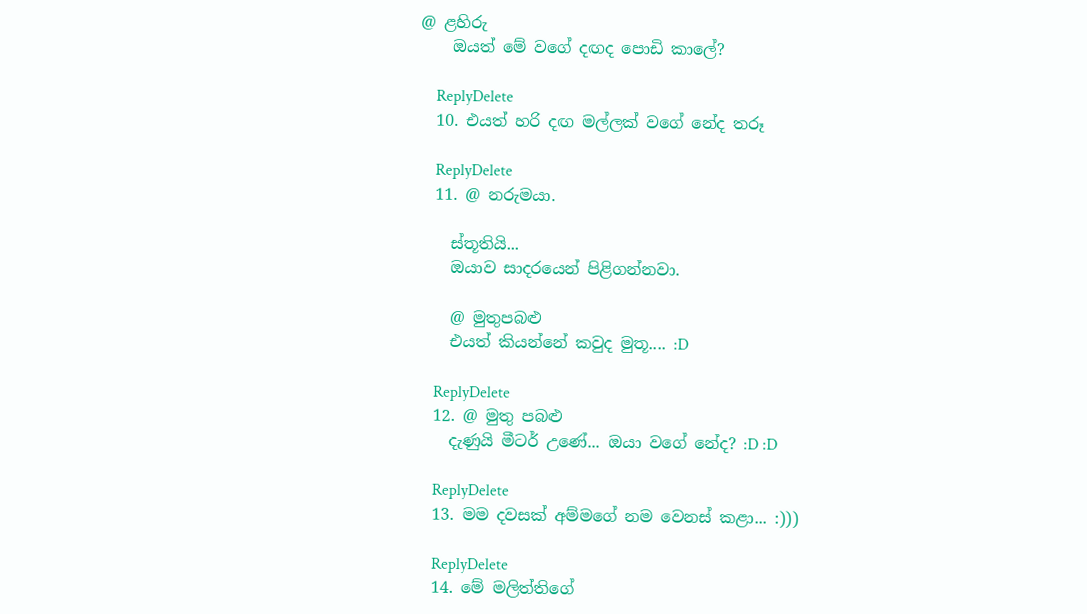@ ළහිරු
    ඔයත් මේ වගේ දඟද පොඩි කාලේ?

    ReplyDelete
  10. එයත් හරි දඟ මල්ලක් වගේ නේද තරූ

    ReplyDelete
  11. @ නරුමයා.

    ස්තූතියි...
    ඔයාව සාදරයෙන් පිළිගන්නවා.

    @ මුතුපබළු
    එයත් කියන්නේ කවුද මුතූ.... :D

    ReplyDelete
  12. @ මුතු පබළු
    දැණුයි මීටර් උණේ... ඔයා වගේ නේද? :D :D

    ReplyDelete
  13. මම දවසක් අම්මගේ නම වෙනස් කළා... :)))

    ReplyDelete
  14. මේ මලිත්තිගේ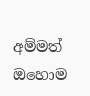අම්මත් ඔහොම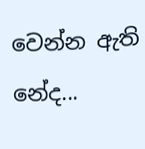වෙන්න ඇති නේද...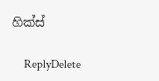හික්ස්

    ReplyDelete